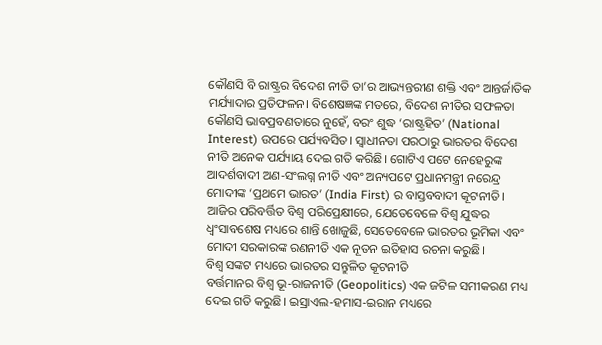କୌଣସି ବି ରାଷ୍ଟ୍ରର ବିଦେଶ ନୀତି ତା’ର ଆଭ୍ୟନ୍ତରୀଣ ଶକ୍ତି ଏବଂ ଆନ୍ତର୍ଜାତିକ ମର୍ଯ୍ୟାଦାର ପ୍ରତିଫଳନ। ବିଶେଷଜ୍ଞଙ୍କ ମତରେ, ବିଦେଶ ନୀତିର ସଫଳତା କୌଣସି ଭାବପ୍ରବଣତାରେ ନୁହେଁ, ବରଂ ଶୁଦ୍ଧ ‘ରାଷ୍ଟ୍ରହିତ’ (National Interest) ଉପରେ ପର୍ଯ୍ୟବସିତ। ସ୍ୱାଧୀନତା ପରଠାରୁ ଭାରତର ବିଦେଶ ନୀତି ଅନେକ ପର୍ଯ୍ୟାୟ ଦେଇ ଗତି କରିଛି। ଗୋଟିଏ ପଟେ ନେହେରୁଙ୍କ ଆଦର୍ଶବାଦୀ ଅଣ-ସଂଲଗ୍ନ ନୀତି ଏବଂ ଅନ୍ୟପଟେ ପ୍ରଧାନମନ୍ତ୍ରୀ ନରେନ୍ଦ୍ର ମୋଦୀଙ୍କ ‘ପ୍ରଥମେ ଭାରତ’ (India First) ର ବାସ୍ତବବାଦୀ କୂଟନୀତି। ଆଜିର ପରିବର୍ତ୍ତିତ ବିଶ୍ୱ ପରିପ୍ରେକ୍ଷୀରେ, ଯେତେବେଳେ ବିଶ୍ୱ ଯୁଦ୍ଧର ଧ୍ୱଂସାବଶେଷ ମଧ୍ୟରେ ଶାନ୍ତି ଖୋଜୁଛି, ସେତେବେଳେ ଭାରତର ଭୂମିକା ଏବଂ ମୋଦୀ ସରକାରଙ୍କ ରଣନୀତି ଏକ ନୂତନ ଇତିହାସ ରଚନା କରୁଛି।
ବିଶ୍ୱ ସଙ୍କଟ ମଧ୍ୟରେ ଭାରତର ସନ୍ତୁଳିତ କୂଟନୀତି
ବର୍ତ୍ତମାନର ବିଶ୍ୱ ଭୂ-ରାଜନୀତି (Geopolitics) ଏକ ଜଟିଳ ସମୀକରଣ ମଧ୍ୟ ଦେଇ ଗତି କରୁଛି। ଇସ୍ରାଏଲ-ହମାସ-ଇରାନ ମଧ୍ୟରେ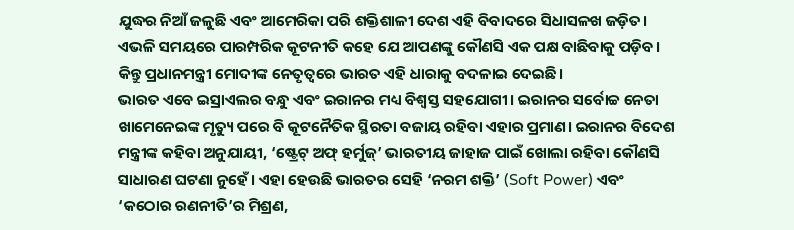ଯୁଦ୍ଧର ନିଆଁ ଜଳୁଛି ଏବଂ ଆମେରିକା ପରି ଶକ୍ତିଶାଳୀ ଦେଶ ଏହି ବିବାଦରେ ସିଧାସଳଖ ଜଡ଼ିତ। ଏଭଳି ସମୟରେ ପାରମ୍ପରିକ କୂଟନୀତି କହେ ଯେ ଆପଣଙ୍କୁ କୌଣସି ଏକ ପକ୍ଷ ବାଛିବାକୁ ପଡ଼ିବ। କିନ୍ତୁ ପ୍ରଧାନମନ୍ତ୍ରୀ ମୋଦୀଙ୍କ ନେତୃତ୍ୱରେ ଭାରତ ଏହି ଧାରାକୁ ବଦଳାଇ ଦେଇଛି।
ଭାରତ ଏବେ ଇସ୍ରାଏଲର ବନ୍ଧୁ ଏବଂ ଇରାନର ମଧ୍ୟ ବିଶ୍ୱସ୍ତ ସହଯୋଗୀ। ଇରାନର ସର୍ବୋଚ୍ଚ ନେତା ଖାମେନେଇଙ୍କ ମୃତ୍ୟୁ ପରେ ବି କୂଟନୈତିକ ସ୍ଥିରତା ବଜାୟ ରହିବା ଏହାର ପ୍ରମାଣ। ଇରାନର ବିଦେଶ ମନ୍ତ୍ରୀଙ୍କ କହିବା ଅନୁଯାୟୀ, ‘ଷ୍ଟ୍ରେଟ୍ ଅଫ୍ ହର୍ମୁଜ୍’ ଭାରତୀୟ ଜାହାଜ ପାଇଁ ଖୋଲା ରହିବା କୌଣସି ସାଧାରଣ ଘଟଣା ନୁହେଁ। ଏହା ହେଉଛି ଭାରତର ସେହି ‘ନରମ ଶକ୍ତି’ (Soft Power) ଏବଂ ‘କଠୋର ରଣନୀତି’ର ମିଶ୍ରଣ,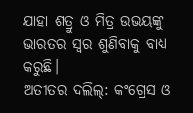ଯାହା ଶତ୍ରୁ ଓ ମିତ୍ର ଉଭୟଙ୍କୁ ଭାରତର ସ୍ୱର ଶୁଣିବାକୁ ବାଧ୍ୟ କରୁଛି।
ଅତୀତର ଦଲିଲ୍: କଂଗ୍ରେସ ଓ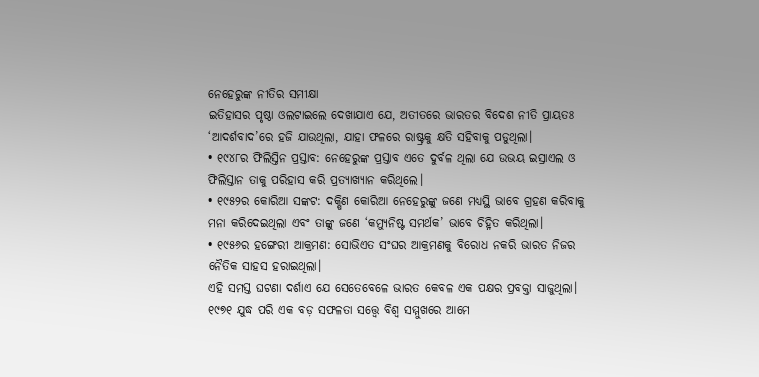ନେହେରୁଙ୍କ ନୀତିର ସମୀକ୍ଷା
ଇତିହାସର ପୃଷ୍ଠା ଓଲଟାଇଲେ ଦେଖାଯାଏ ଯେ, ଅତୀତରେ ଭାରତର ବିଦେଶ ନୀତି ପ୍ରାୟତଃ ‘ଆଦର୍ଶବାଦ’ରେ ହଜି ଯାଉଥିଲା, ଯାହା ଫଳରେ ରାଷ୍ଟ୍ରକୁ କ୍ଷତି ସହିବାକୁ ପଡୁଥିଲା।
• ୧୯୪୮ର ଫିଲିସ୍ତିନ ପ୍ରସ୍ତାବ: ନେହେରୁଙ୍କ ପ୍ରସ୍ତାବ ଏତେ ଦୁର୍ବଳ ଥିଲା ଯେ ଉଭୟ ଇସ୍ରାଏଲ ଓ ଫିଲିସ୍ତାନ ତାକୁ ପରିହାସ କରି ପ୍ରତ୍ୟାଖ୍ୟାନ କରିଥିଲେ।
• ୧୯୫୨ର କୋରିଆ ସଙ୍କଟ: ଦକ୍ଷିଣ କୋରିଆ ନେହେରୁଙ୍କୁ ଜଣେ ମଧ୍ୟସ୍ଥି ଭାବେ ଗ୍ରହଣ କରିବାକୁ ମନା କରିଦେଇଥିଲା ଏବଂ ତାଙ୍କୁ ଜଣେ ‘କମ୍ୟୁନିଷ୍ଟ ସମର୍ଥକ’ ଭାବେ ଚିହ୍ନିତ କରିଥିଲା।
• ୧୯୫୬ର ହଙ୍ଗେରୀ ଆକ୍ରମଣ: ସୋଭିଏତ ସଂଘର ଆକ୍ରମଣକୁ ବିରୋଧ ନକରି ଭାରତ ନିଜର ନୈତିକ ସାହସ ହରାଇଥିଲା।
ଏହି ସମସ୍ତ ଘଟଣା ଦର୍ଶାଏ ଯେ ସେତେବେଳେ ଭାରତ କେବଳ ଏକ ପକ୍ଷର ପ୍ରବକ୍ତା ସାଜୁଥିଲା। ୧୯୭୧ ଯୁଦ୍ଧ ପରି ଏକ ବଡ଼ ସଫଳତା ସତ୍ତ୍ୱେ ବିଶ୍ୱ ସମ୍ମୁଖରେ ଆମେ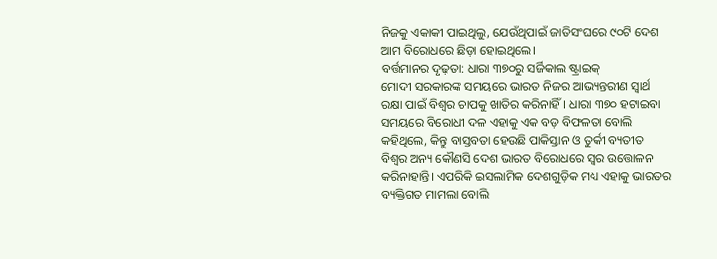ନିଜକୁ ଏକାକୀ ପାଇଥିଲୁ, ଯେଉଁଥିପାଇଁ ଜାତିସଂଘରେ ୯୦ଟି ଦେଶ ଆମ ବିରୋଧରେ ଛିଡ଼ା ହୋଇଥିଲେ।
ବର୍ତ୍ତମାନର ଦୃଢ଼ତା: ଧାରା ୩୭୦ରୁ ସର୍ଜିକାଲ ଷ୍ଟ୍ରାଇକ୍
ମୋଦୀ ସରକାରଙ୍କ ସମୟରେ ଭାରତ ନିଜର ଆଭ୍ୟନ୍ତରୀଣ ସ୍ୱାର୍ଥ ରକ୍ଷା ପାଇଁ ବିଶ୍ୱର ଚାପକୁ ଖାତିର କରିନାହିଁ। ଧାରା ୩୭୦ ହଟାଇବା ସମୟରେ ବିରୋଧୀ ଦଳ ଏହାକୁ ଏକ ବଡ଼ ବିଫଳତା ବୋଲି କହିଥିଲେ, କିନ୍ତୁ ବାସ୍ତବତା ହେଉଛି ପାକିସ୍ତାନ ଓ ତୁର୍କୀ ବ୍ୟତୀତ ବିଶ୍ୱର ଅନ୍ୟ କୌଣସି ଦେଶ ଭାରତ ବିରୋଧରେ ସ୍ୱର ଉତ୍ତୋଳନ କରିନାହାନ୍ତି। ଏପରିକି ଇସଲାମିକ ଦେଶଗୁଡ଼ିକ ମଧ୍ୟ ଏହାକୁ ଭାରତର ବ୍ୟକ୍ତିଗତ ମାମଲା ବୋଲି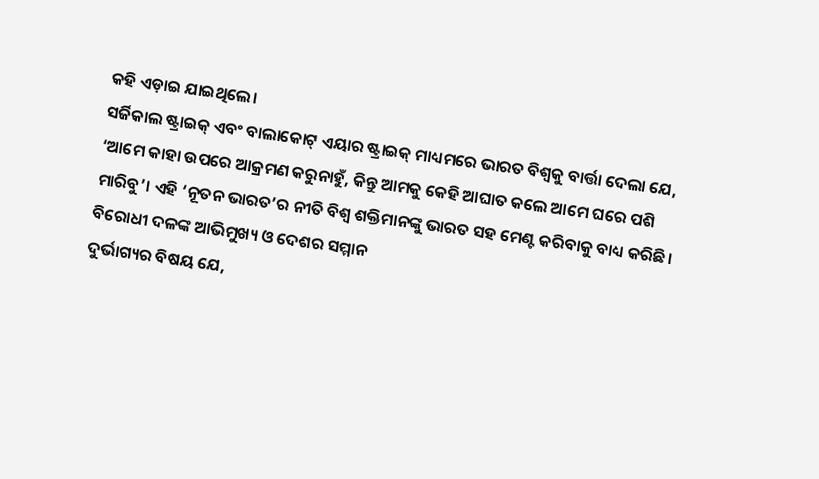କହି ଏଡ଼ାଇ ଯାଇଥିଲେ।
ସର୍ଜିକାଲ ଷ୍ଟ୍ରାଇକ୍ ଏବଂ ବାଲାକୋଟ୍ ଏୟାର ଷ୍ଟ୍ରାଇକ୍ ମାଧ୍ୟମରେ ଭାରତ ବିଶ୍ୱକୁ ବାର୍ତ୍ତା ଦେଲା ଯେ, ‘ଆମେ କାହା ଉପରେ ଆକ୍ରମଣ କରୁନାହୁଁ, କିନ୍ତୁ ଆମକୁ କେହି ଆଘାତ କଲେ ଆମେ ଘରେ ପଶି ମାରିବୁ’। ଏହି ‘ନୂତନ ଭାରତ’ର ନୀତି ବିଶ୍ୱ ଶକ୍ତିମାନଙ୍କୁ ଭାରତ ସହ ମେଣ୍ଟ କରିବାକୁ ବାଧ୍ୟ କରିଛି।
ବିରୋଧୀ ଦଳଙ୍କ ଆଭିମୁଖ୍ୟ ଓ ଦେଶର ସମ୍ମାନ
ଦୁର୍ଭାଗ୍ୟର ବିଷୟ ଯେ,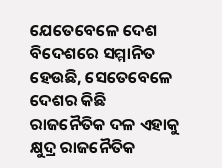ଯେତେବେଳେ ଦେଶ ବିଦେଶରେ ସମ୍ମାନିତ ହେଉଛି, ସେତେବେଳେ ଦେଶର କିଛି ରାଜନୈତିକ ଦଳ ଏହାକୁ କ୍ଷୁଦ୍ର ରାଜନୈତିକ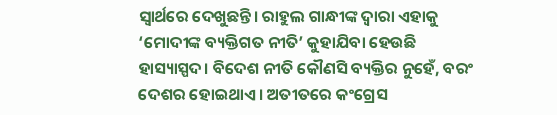ସ୍ୱାର୍ଥରେ ଦେଖୁଛନ୍ତି। ରାହୁଲ ଗାନ୍ଧୀଙ୍କ ଦ୍ୱାରା ଏହାକୁ ‘ମୋଦୀଙ୍କ ବ୍ୟକ୍ତିଗତ ନୀତି’ କୁହାଯିବା ହେଉଛି ହାସ୍ୟାସ୍ପଦ। ବିଦେଶ ନୀତି କୌଣସି ବ୍ୟକ୍ତିର ନୁହେଁ, ବରଂ ଦେଶର ହୋଇଥାଏ। ଅତୀତରେ କଂଗ୍ରେସ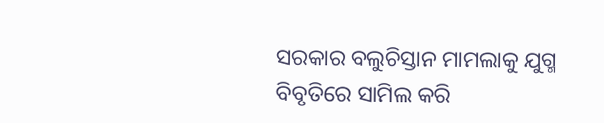ସରକାର ବଲୁଚିସ୍ତାନ ମାମଲାକୁ ଯୁଗ୍ମ ବିବୃତିରେ ସାମିଲ କରି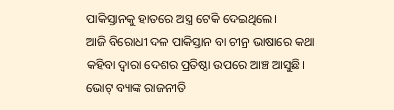ପାକିସ୍ତାନକୁ ହାତରେ ଅସ୍ତ୍ର ଟେକି ଦେଇଥିଲେ।
ଆଜି ବିରୋଧୀ ଦଳ ପାକିସ୍ତାନ ବା ଚୀନ୍ର ଭାଷାରେ କଥା କହିବା ଦ୍ୱାରା ଦେଶର ପ୍ରତିଷ୍ଠା ଉପରେ ଆଞ୍ଚ ଆସୁଛି। ଭୋଟ୍ ବ୍ୟାଙ୍କ ରାଜନୀତି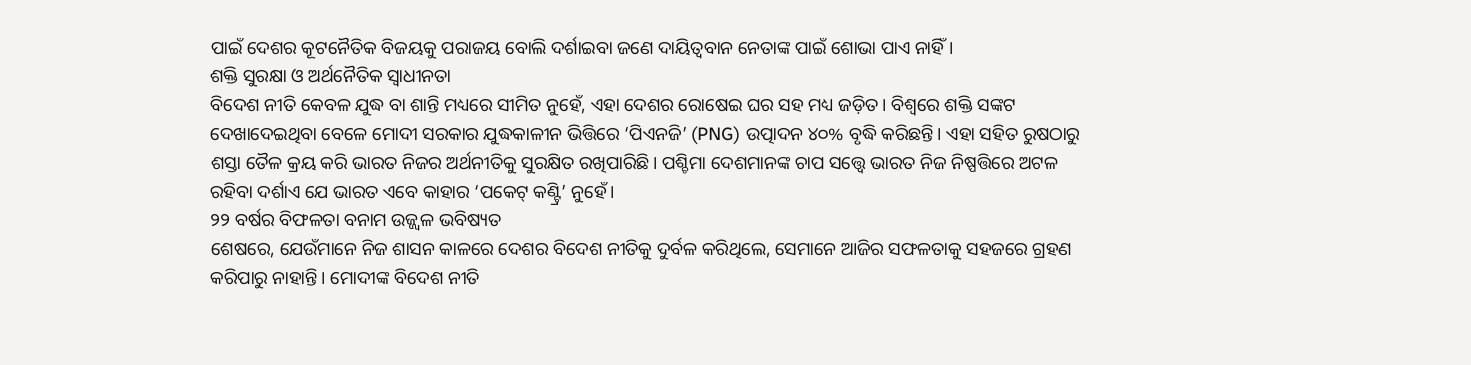ପାଇଁ ଦେଶର କୂଟନୈତିକ ବିଜୟକୁ ପରାଜୟ ବୋଲି ଦର୍ଶାଇବା ଜଣେ ଦାୟିତ୍ୱବାନ ନେତାଙ୍କ ପାଇଁ ଶୋଭା ପାଏ ନାହିଁ।
ଶକ୍ତି ସୁରକ୍ଷା ଓ ଅର୍ଥନୈତିକ ସ୍ୱାଧୀନତା
ବିଦେଶ ନୀତି କେବଳ ଯୁଦ୍ଧ ବା ଶାନ୍ତି ମଧ୍ୟରେ ସୀମିତ ନୁହେଁ, ଏହା ଦେଶର ରୋଷେଇ ଘର ସହ ମଧ୍ୟ ଜଡ଼ିତ। ବିଶ୍ୱରେ ଶକ୍ତି ସଙ୍କଟ ଦେଖାଦେଇଥିବା ବେଳେ ମୋଦୀ ସରକାର ଯୁଦ୍ଧକାଳୀନ ଭିତ୍ତିରେ ‘ପିଏନଜି’ (PNG) ଉତ୍ପାଦନ ୪୦% ବୃଦ୍ଧି କରିଛନ୍ତି। ଏହା ସହିତ ରୁଷଠାରୁ ଶସ୍ତା ତୈଳ କ୍ରୟ କରି ଭାରତ ନିଜର ଅର୍ଥନୀତିକୁ ସୁରକ୍ଷିତ ରଖିପାରିଛି। ପଶ୍ଚିମା ଦେଶମାନଙ୍କ ଚାପ ସତ୍ତ୍ୱେ ଭାରତ ନିଜ ନିଷ୍ପତ୍ତିରେ ଅଟଳ ରହିବା ଦର୍ଶାଏ ଯେ ଭାରତ ଏବେ କାହାର ‘ପକେଟ୍ କଣ୍ଟ୍ରି’ ନୁହେଁ।
୨୨ ବର୍ଷର ବିଫଳତା ବନାମ ଉଜ୍ଜ୍ୱଳ ଭବିଷ୍ୟତ
ଶେଷରେ, ଯେଉଁମାନେ ନିଜ ଶାସନ କାଳରେ ଦେଶର ବିଦେଶ ନୀତିକୁ ଦୁର୍ବଳ କରିଥିଲେ, ସେମାନେ ଆଜିର ସଫଳତାକୁ ସହଜରେ ଗ୍ରହଣ କରିପାରୁ ନାହାନ୍ତି। ମୋଦୀଙ୍କ ବିଦେଶ ନୀତି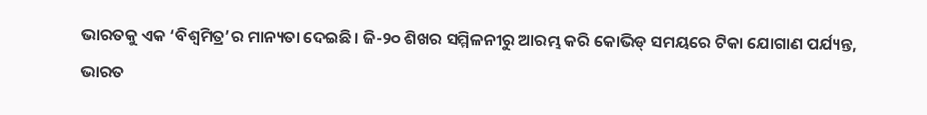ଭାରତକୁ ଏକ ‘ବିଶ୍ୱମିତ୍ର’ର ମାନ୍ୟତା ଦେଇଛି। ଜି-୨୦ ଶିଖର ସମ୍ମିଳନୀରୁ ଆରମ୍ଭ କରି କୋଭିଡ୍ ସମୟରେ ଟିକା ଯୋଗାଣ ପର୍ଯ୍ୟନ୍ତ, ଭାରତ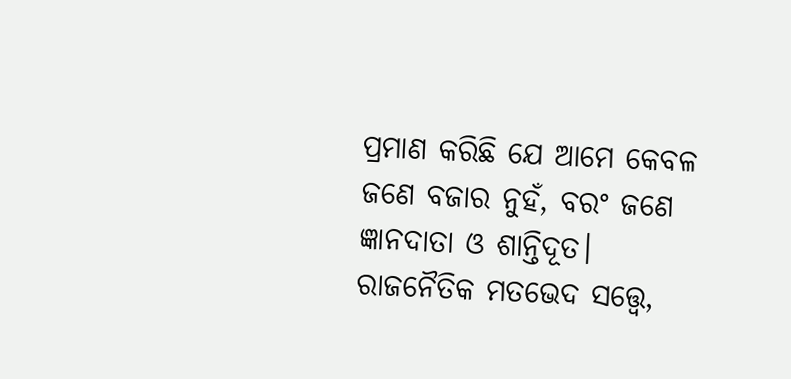ପ୍ରମାଣ କରିଛି ଯେ ଆମେ କେବଳ ଜଣେ ବଜାର ନୁହଁ, ବରଂ ଜଣେ ଜ୍ଞାନଦାତା ଓ ଶାନ୍ତିଦୂତ।
ରାଜନୈତିକ ମତଭେଦ ସତ୍ତ୍ୱେ,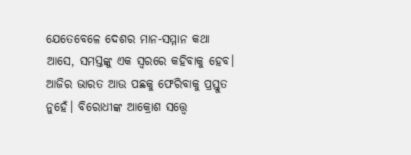ଯେତେବେଳେ ଦେଶର ମାନ-ସମ୍ମାନ କଥା ଆସେ, ସମସ୍ତଙ୍କୁ ଏକ ସ୍ୱରରେ କହିବାକୁ ହେବ। ଆଜିର ଭାରତ ଆଉ ପଛକୁ ଫେରିବାକୁ ପ୍ରସ୍ତୁତ ନୁହେଁ। ବିରୋଧୀଙ୍କ ଆକ୍ରୋଶ ସତ୍ତ୍ୱେ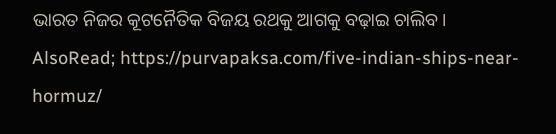ଭାରତ ନିଜର କୂଟନୈତିକ ବିଜୟ ରଥକୁ ଆଗକୁ ବଢ଼ାଇ ଚାଲିବ।
AlsoRead; https://purvapaksa.com/five-indian-ships-near-hormuz/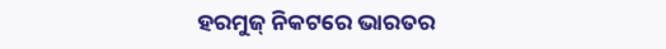ହରମୁଜ୍ ନିକଟରେ ଭାରତର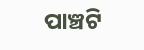ପାଞ୍ଚଟି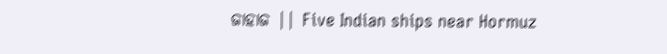ଜାହାଜ || Five Indian ships near Hormuz